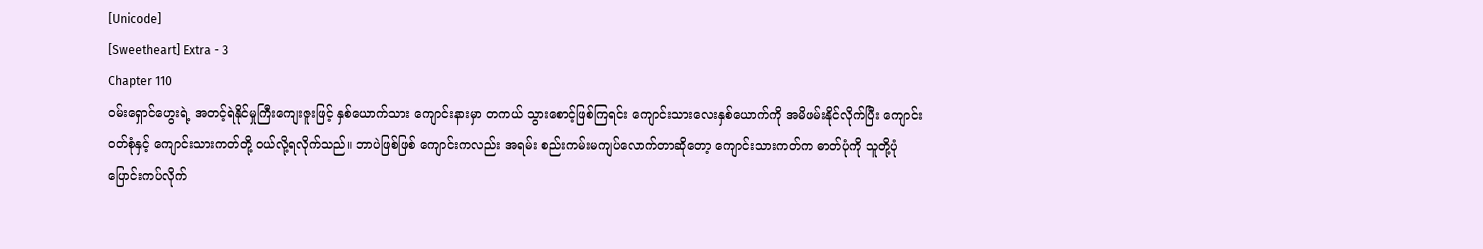[Unicode]
[Sweetheart] Extra - 3
Chapter 110
ဝမ်းရှောင်ဟွေးရဲ့ အတင့်ရဲနိုင်မှုကြီးကျေးဇူးဖြင့် နှစ်ယောက်သား ကျောင်းနားမှာ တကယ် သွားစောင့်ဖြစ်ကြရင်း ကျောင်းသားလေးနှစ်ယောက်ကို အမိဖမ်းနိုင်လိုက်ပြီး ကျောင်းဝတ်စုံနှင့် ကျောင်းသားကတ်တို့ ဝယ်လို့ရလိုက်သည်။ ဘာပဲဖြစ်ဖြစ် ကျောင်းကလည်း အရမ်း စည်းကမ်းမကျပ်လောက်တာဆိုတော့ ကျောင်းသားကတ်က ဓာတ်ပုံကို သူတို့ပုံ ပြောင်းကပ်လိုက်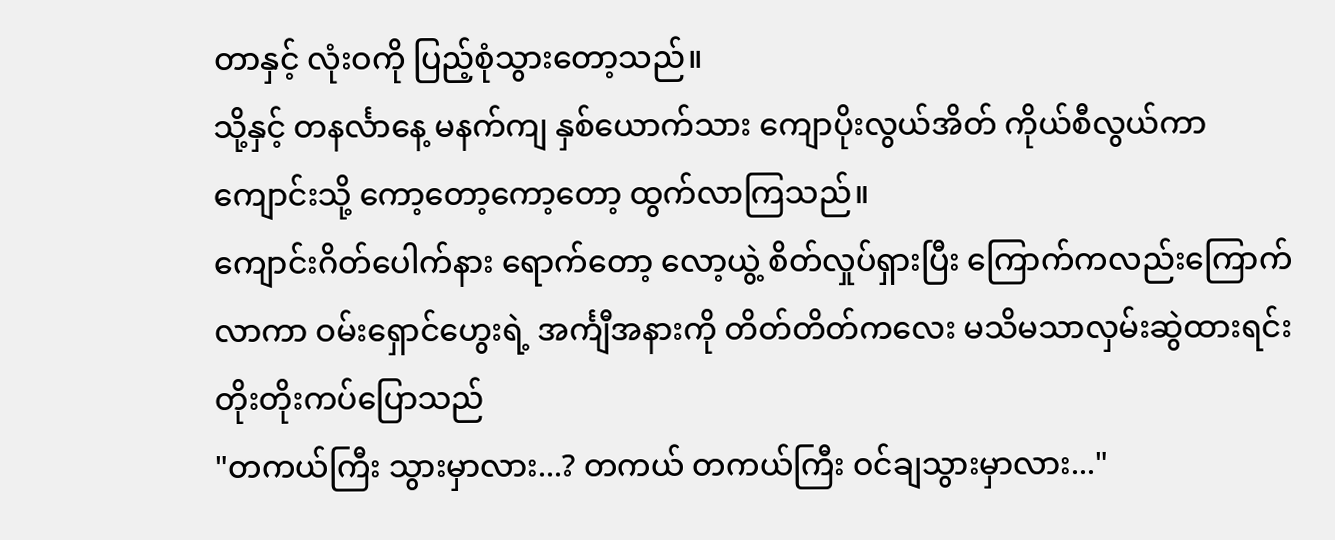တာနှင့် လုံးဝကို ပြည့်စုံသွားတော့သည်။
သို့နှင့် တနင်္လာနေ့ မနက်ကျ နှစ်ယောက်သား ကျောပိုးလွယ်အိတ် ကိုယ်စီလွယ်ကာ ကျောင်းသို့ ကော့တော့ကော့တော့ ထွက်လာကြသည်။
ကျောင်းဂိတ်ပေါက်နား ရောက်တော့ လော့ယွဲ့ စိတ်လှုပ်ရှားပြီး ကြောက်ကလည်းကြောက်လာကာ ဝမ်းရှောင်ဟွေးရဲ့ အင်္ကျီအနားကို တိတ်တိတ်ကလေး မသိမသာလှမ်းဆွဲထားရင်း တိုးတိုးကပ်ပြောသည်
"တကယ်ကြီး သွားမှာလား...? တကယ် တကယ်ကြီး ဝင်ချသွားမှာလား..."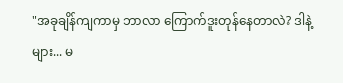"အခုချိန်ကျကာမှ ဘာလာ ကြောက်ဒူးတုန်နေတာလဲ? ဒါနဲ့များ... မ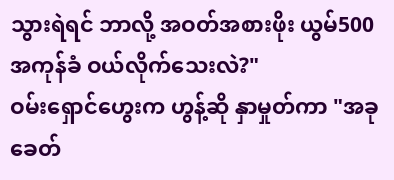သွားရဲရင် ဘာလို့ အဝတ်အစားဖိုး ယွမ်500အကုန်ခံ ဝယ်လိုက်သေးလဲ?"
ဝမ်းရှောင်ဟွေးက ဟွန့်ဆို နှာမှုတ်ကာ "အခုခေတ်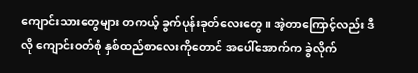ကျောင်းသားတွေများ တကယ့် ခွက်ပုန်းခုတ်လေးတွေ။ အဲ့တာကြောင့်လည်း ဒီလို ကျောင်းဝတ်စုံ နှစ်ထည်စာလေးကိုတောင် အပေါ်အောက်က ခွဲလိုက်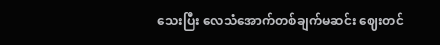သေးပြီး လေသံအောက်တစ်ချက်မဆင်း ဈေးတင်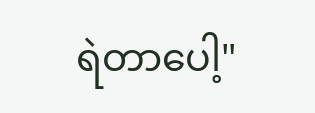ရဲတာပေါ့"